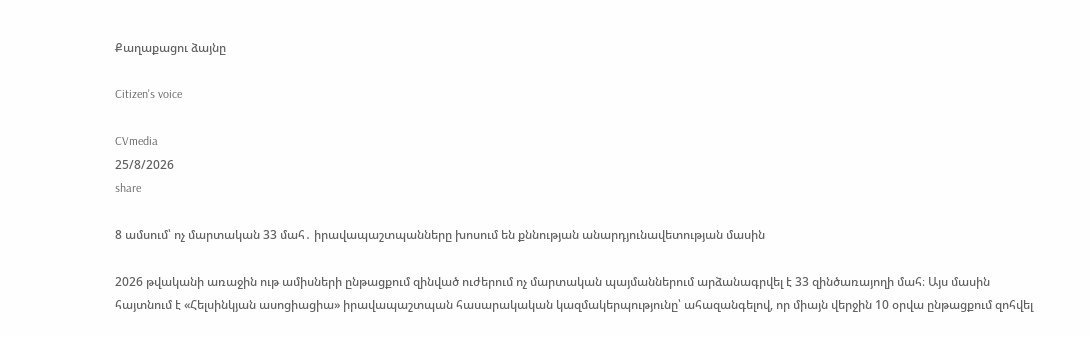Քաղաքացու ձայնը

Citizen's voice

CVmedia
25/8/2026
share

8 ամսում՝ ոչ մարտական 33 մահ․ իրավապաշտպանները խոսում են քննության անարդյունավետության մասին

2026 թվականի առաջին ութ ամիսների ընթացքում զինված ուժերում ոչ մարտական պայմաններում արձանագրվել է 33 զինծառայողի մահ։ Այս մասին հայտնում է «Հելսինկյան ասոցիացիա» իրավապաշտպան հասարակական կազմակերպությունը՝ ահազանգելով, որ միայն վերջին 10 օրվա ընթացքում զոհվել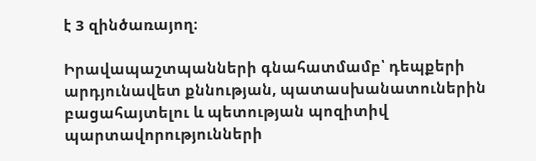է 3 զինծառայող։

Իրավապաշտպանների գնահատմամբ՝ դեպքերի արդյունավետ քննության, պատասխանատուներին բացահայտելու և պետության պոզիտիվ պարտավորությունների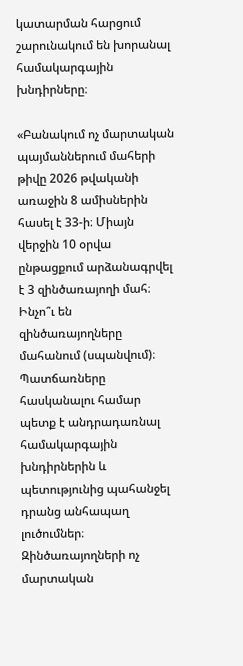կատարման հարցում շարունակում են խորանալ համակարգային խնդիրները։

«Բանակում ոչ մարտական պայմաններում մահերի թիվը 2026 թվականի առաջին 8 ամիսներին հասել է 33-ի։ Միայն վերջին 10 օրվա ընթացքում արձանագրվել է 3 զինծառայողի մահ։ Ինչո՞ւ են զինծառայողները մահանում (սպանվում)։ Պատճառները հասկանալու համար պետք է անդրադառնալ համակարգային խնդիրներին և պետությունից պահանջել դրանց անհապաղ լուծումներ։ Զինծառայողների ոչ մարտական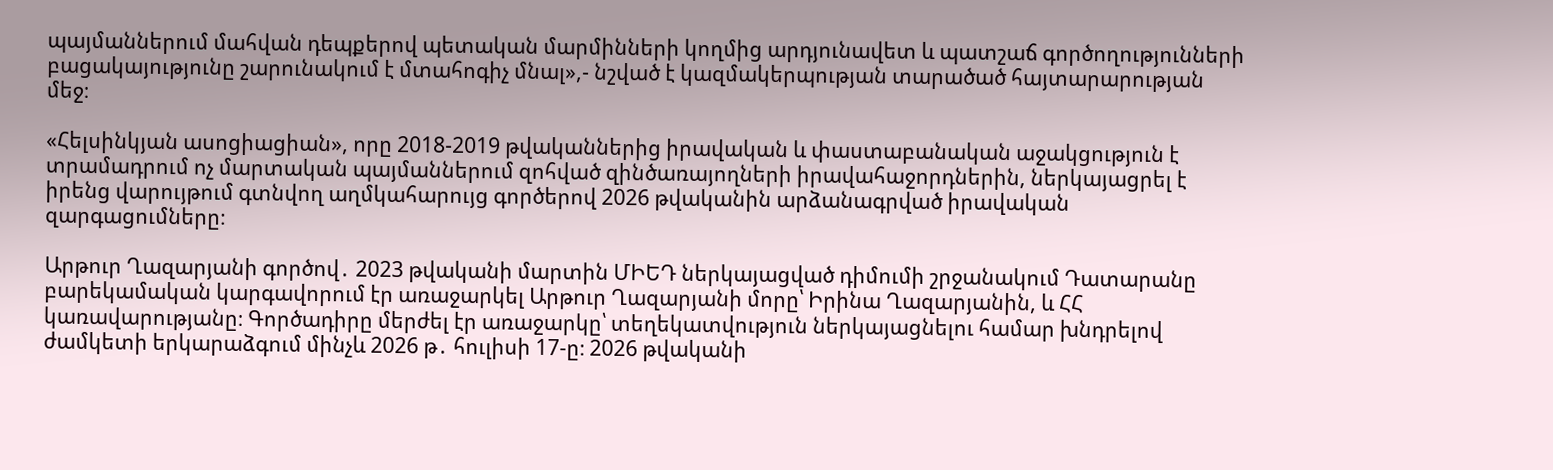պայմաններում մահվան դեպքերով պետական մարմինների կողմից արդյունավետ և պատշաճ գործողությունների բացակայությունը շարունակում է մտահոգիչ մնալ»,- նշված է կազմակերպության տարածած հայտարարության մեջ։

«Հելսինկյան ասոցիացիան», որը 2018-2019 թվականներից իրավական և փաստաբանական աջակցություն է տրամադրում ոչ մարտական պայմաններում զոհված զինծառայողների իրավահաջորդներին, ներկայացրել է իրենց վարույթում գտնվող աղմկահարույց գործերով 2026 թվականին արձանագրված իրավական զարգացումները։

Արթուր Ղազարյանի գործով․ 2023 թվականի մարտին ՄԻԵԴ ներկայացված դիմումի շրջանակում Դատարանը բարեկամական կարգավորում էր առաջարկել Արթուր Ղազարյանի մորը՝ Իրինա Ղազարյանին, և ՀՀ կառավարությանը։ Գործադիրը մերժել էր առաջարկը՝ տեղեկատվություն ներկայացնելու համար խնդրելով ժամկետի երկարաձգում մինչև 2026 թ․ հուլիսի 17-ը։ 2026 թվականի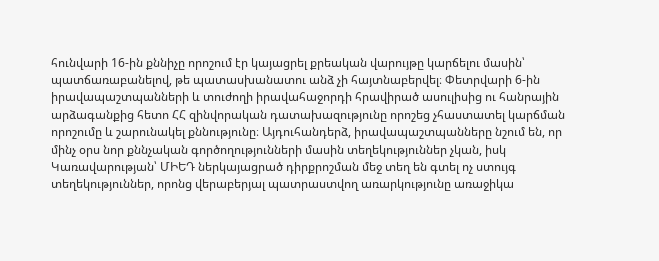հունվարի 16-ին քննիչը որոշում էր կայացրել քրեական վարույթը կարճելու մասին՝ պատճառաբանելով, թե պատասխանատու անձ չի հայտնաբերվել։ Փետրվարի 6-ին իրավապաշտպանների և տուժողի իրավահաջորդի հրավիրած ասուլիսից ու հանրային արձագանքից հետո ՀՀ զինվորական դատախազությունը որոշեց չհաստատել կարճման որոշումը և շարունակել քննությունը։ Այդուհանդերձ, իրավապաշտպանները նշում են, որ մինչ օրս նոր քննչական գործողությունների մասին տեղեկություններ չկան, իսկ Կառավարության՝ ՄԻԵԴ ներկայացրած դիրքրոշման մեջ տեղ են գտել ոչ ստույգ տեղեկություններ, որոնց վերաբերյալ պատրաստվող առարկությունը առաջիկա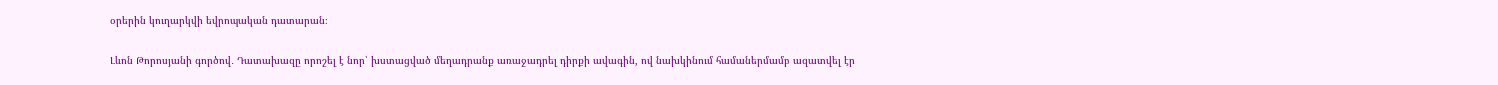օրերին կուղարկվի եվրոպական դատարան։

Լևոն Թորոսյանի գործով․ Դատախազը որոշել է նոր՝ խստացված մեղադրանք առաջադրել դիրքի ավագին, ով նախկինում համաներմամբ ազատվել էր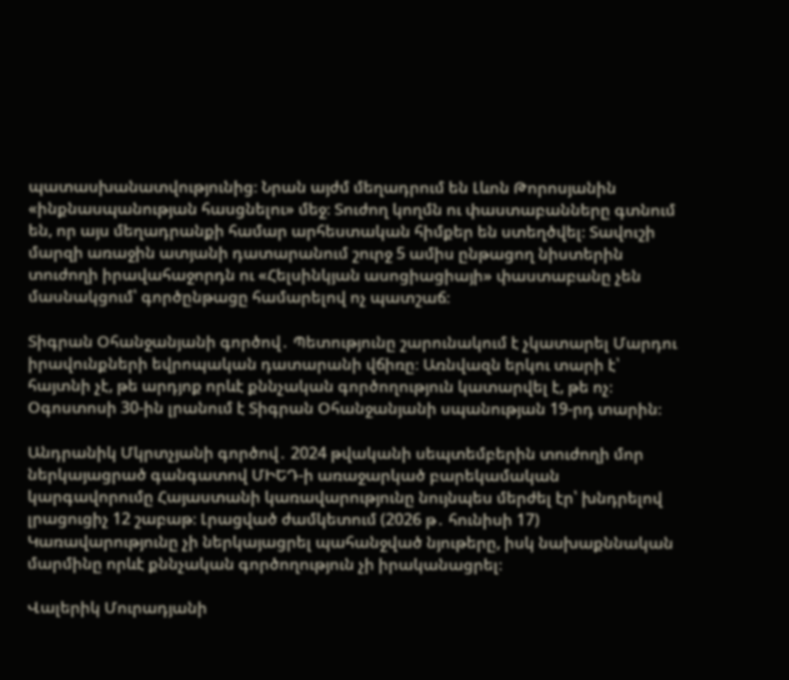պատասխանատվությունից։ Նրան այժմ մեղադրում են Լևոն Թորոսյանին «ինքնասպանության հասցնելու» մեջ։ Տուժող կողմն ու փաստաբանները գտնում են, որ այս մեղադրանքի համար արհեստական հիմքեր են ստեղծվել։ Տավուշի մարզի առաջին ատյանի դատարանում շուրջ 5 ամիս ընթացող նիստերին տուժողի իրավահաջորդն ու «Հելսինկյան ասոցիացիայի» փաստաբանը չեն մասնակցում՝ գործընթացը համարելով ոչ պատշաճ։

Տիգրան Օհանջանյանի գործով․ Պետությունը շարունակում է չկատարել Մարդու իրավունքների եվրոպական դատարանի վճիռը։ Առնվազն երկու տարի է՝ հայտնի չէ, թե արդյոք որևէ քննչական գործողություն կատարվել է, թե ոչ։ Օգոստոսի 30-ին լրանում է Տիգրան Օհանջանյանի սպանության 19-րդ տարին։

Անդրանիկ Մկրտչյանի գործով․ 2024 թվականի սեպտեմբերին տուժողի մոր ներկայացրած գանգատով ՄԻԵԴ-ի առաջարկած բարեկամական կարգավորումը Հայաստանի կառավարությունը նույնպես մերժել էր՝ խնդրելով լրացուցիչ 12 շաբաթ։ Լրացված ժամկետում (2026 թ․ հունիսի 17) Կառավարությունը չի ներկայացրել պահանջված նյութերը, իսկ նախաքննական մարմինը որևէ քննչական գործողություն չի իրականացրել։

Վալերիկ Մուրադյանի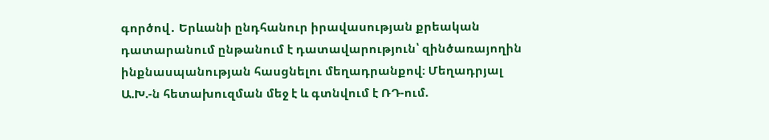գործով․ Երևանի ընդհանուր իրավասության քրեական դատարանում ընթանում է դատավարություն՝ զինծառայողին ինքնասպանության հասցնելու մեղադրանքով։ Մեղադրյալ Ա.Խ.-ն հետախուզման մեջ է և գտնվում է ՌԴ-ում.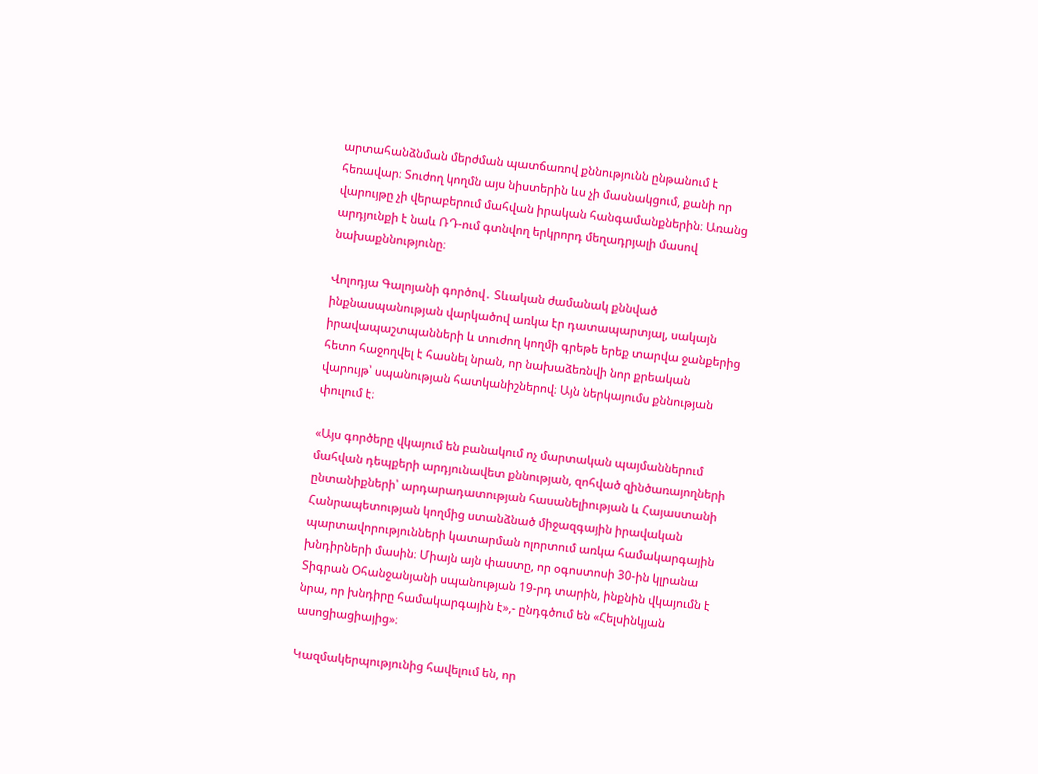արտահանձնման մերժման պատճառով քննությունն ընթանում է հեռավար։ Տուժող կողմն այս նիստերին ևս չի մասնակցում, քանի որ վարույթը չի վերաբերում մահվան իրական հանգամանքներին։ Առանց արդյունքի է նաև ՌԴ-ում գտնվող երկրորդ մեղադրյալի մասով նախաքննությունը։

Վոլոդյա Գալոյանի գործով․ Տևական ժամանակ քննված ինքնասպանության վարկածով առկա էր դատապարտյալ, սակայն իրավապաշտպանների և տուժող կողմի գրեթե երեք տարվա ջանքերից հետո հաջողվել է հասնել նրան, որ նախաձեռնվի նոր քրեական վարույթ՝ սպանության հատկանիշներով։ Այն ներկայումս քննության փուլում է։

«Այս գործերը վկայում են բանակում ոչ մարտական պայմաններում մահվան դեպքերի արդյունավետ քննության, զոհված զինծառայողների ընտանիքների՝ արդարադատության հասանելիության և Հայաստանի Հանրապետության կողմից ստանձնած միջազգային իրավական պարտավորությունների կատարման ոլորտում առկա համակարգային խնդիրների մասին։ Միայն այն փաստը, որ օգոստոսի 30-ին կլրանա Տիգրան Օհանջանյանի սպանության 19-րդ տարին, ինքնին վկայումն է նրա, որ խնդիրը համակարգային է»,- ընդգծում են «Հելսինկյան ասոցիացիայից»։

Կազմակերպությունից հավելում են, որ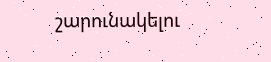շարունակելու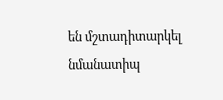են մշտադիտարկել նմանատիպ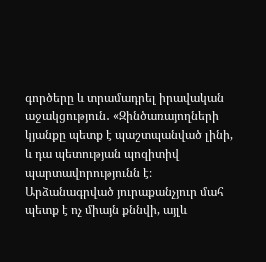գործերը և տրամադրել իրավական աջակցություն․ «Զինծառայողների կյանքը պետք է պաշտպանված լինի, և դա պետության պոզիտիվ պարտավորությունն է։ Արձանագրված յուրաքանչյուր մահ պետք է ոչ միայն քննվի, այլև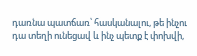դառնա պատճառ՝ հասկանալու, թե ինչու դա տեղի ունեցավ և ինչ պետք է փոխվի,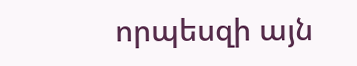որպեսզի այն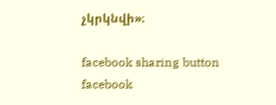չկրկնվի»։

facebook sharing button facebook